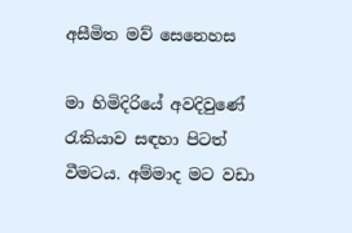අසීමිත මව් සෙනෙහස

මා හිමිදිරියේ අවදිවුණේ රැකියාව සඳහා පිටත් වීමටය. අම්මාද මට වඩා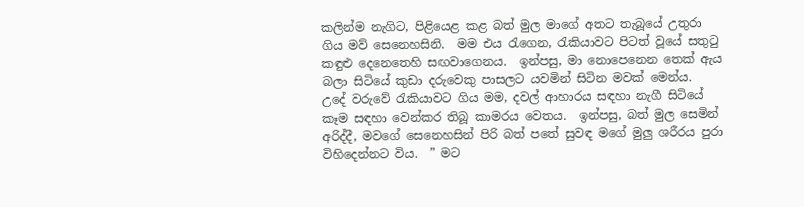කලින්ම නැගිට, පිළියෙළ කළ බත් මුල මාගේ අතට තැබූයේ උතුරා ගිය මව් සෙනෙහසිනි.  මම එය රැගෙන, රැකියාවට පිටත් වූයේ සතුටු කඳුළු දෙනෙතෙහි සඟවාගෙනය.  ඉන්පසු, මා නොපෙනෙන තෙක් ඇය බලා සිටියේ කුඩා දරුවෙකු පාසලට යවමින් සිටින මවක් මෙන්ය.  උදේ වරුවේ රැකියාවට ගිය මම, දවල් ආහාරය සඳහා නැගී සිටියේ කෑම සඳහා වෙන්කර තිබූ කාමරය වෙතය.  ඉන්පසු, බත් මුල සෙමින් අරිද්දී, මවගේ සෙනෙහසින් පිරි බත් පතේ සුවඳ මගේ මුලු ශරීරය පුරා විහිදෙන්නට විය.  ” මට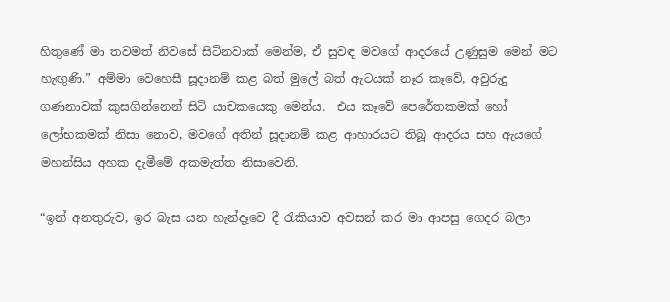හිතුණේ මා තවමත් නිවසේ සිටිනවාක් මෙන්ම, ඒ සුවඳ මවගේ ආදරයේ උණුසුම මෙන් මට හැඟුණි.” අම්මා වෙහෙසී සූදානම් කළ බත් මුලේ බත් ඇටයක් නෑර කෑවේ, අවුරුදු ගණනාවක් කුසගින්නෙන් සිටි යාචකයෙකු මෙන්ය.  එය කෑවේ පෙරේතකමක් හෝ ලෝභකමක් නිසා නොව, මවගේ අතින් සූදානම් කළ ආහාරයට තිබූ ආදරය සහ ඇයගේ මහන්සිය අහක දැමීමේ අකමැත්ත නිසාවෙනි.

“ඉන් අනතුරුව, ඉර බැස යන හැන්දෑවෙ දී රැකියාව අවසන් කර මා ආපසු ගෙදර බලා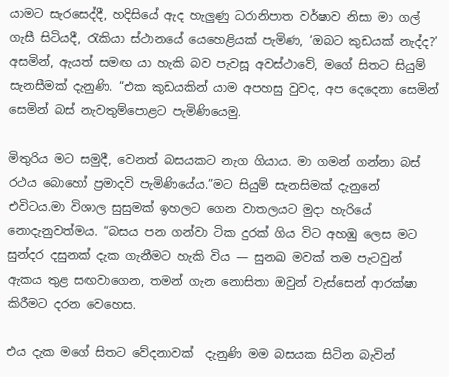යාමට සැරසෙද්දී, හදිසියේ ඇද හැලුණු ධරානිපාත වර්ෂාව නිසා මා ගල් ගැසී සිටියදී, රැකියා ස්ථානයේ යෙහෙළියක් පැමිණ, ‘ඔබට කුඩයක් නැද්ද?’  අසමින්, ඇයත් සමඟ යා හැකි බව පැවසූ අවස්ථාවේ, මගේ සිතට සියුම්   සැනසීමක් දැනුණි. “එක කුඩයකින් යාම අපහසු වුවද, අප දෙදෙනා සෙමින් සෙමින් බස් නැවතුම්පොළට පැමිණියෙමු.

මිතුරිය මට සමුදී, වෙනත් බසයකට නැග ගියාය. මා ගමන් ගන්නා බස් රථය බොහෝ ප්‍රමාදවි පැමිණියේය.”මට සියුම් සැනසිමක් දැනුනේ එවිටය.මා විශාල සුසුමක් ඉහලට ගෙන වාතලයට මුදා හැරියේ නොදැනුවත්මය. “බසය පන ගන්වා ටික දුරක් ගිය විට අහඹු ලෙස මට සුන්දර දසුනක් දැක ගැනීමට හැකි විය — සුනඛ මවක් තම පැටවුන් ඇකය තුළ සඟවාගෙන, තමන් ගැන නොසිතා ඔවුන් වැස්සෙන් ආරක්ෂා කිරීමට දරන වෙහෙස.

එය දැක මගේ සිතට වේදනාවක්  දැනුණි මම බසයක සිටින බැවින්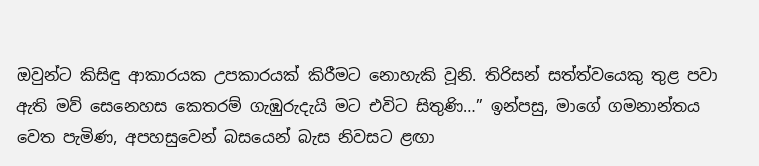ඔවුන්ට කිසිඳු ආකාරයක උපකාරයක් කිරීමට නොහැකි වූනි. තිරිසන් සත්ත්වයෙකු තුළ පවා ඇති මව් සෙනෙහස කෙතරම් ගැඹුරුදැයි මට එවිට සිතුණි…” ඉන්පසු, මාගේ ගමනාන්තය වෙත පැමිණ, අපහසුවෙන් බසයෙන් බැස නිවසට ළඟා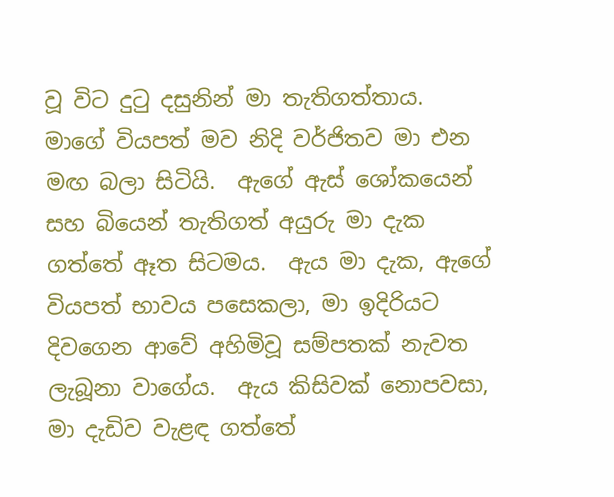වූ විට දුටු දසුනින් මා තැතිගත්තාය.  මාගේ වියපත් මව නිදි වර්ජිතව මා එන මඟ බලා සිටියි.  ඇගේ ඇස් ශෝකයෙන් සහ බියෙන් තැතිගත් අයුරු මා දැක ගත්තේ ඈත සිටමය.  ඇය මා දැක, ඇගේ වියපත් භාවය පසෙකලා, මා ඉදිරියට දිවගෙන ආවේ අහිමිවූ සම්පතක් නැවත ලැබූනා වාගේය.  ඇය කිසිවක් නොපවසා, මා දැඩිව වැළඳ ගත්තේ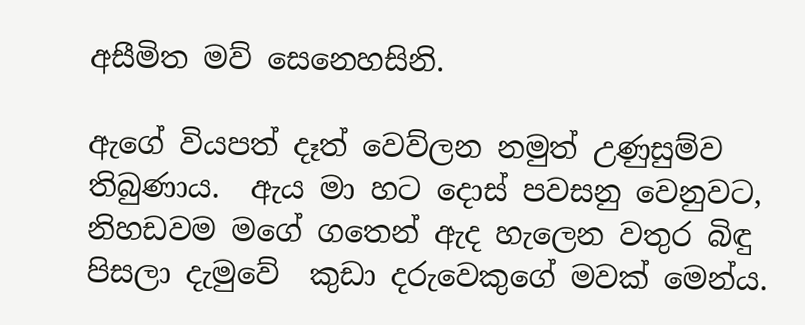අසීමිත මව් සෙනෙහසිනි.

ඇගේ වියපත් දෑත් වෙව්ලන නමුත් උණුසුම්ව තිබුණාය.  ඇය මා හට දොස් පවසනු වෙනුවට, නිහඩවම මගේ ගතෙන් ඇද හැලෙන වතුර බිඳු පිසලා දැමුවේ  කුඩා දරුවෙකුගේ මවක් මෙන්ය.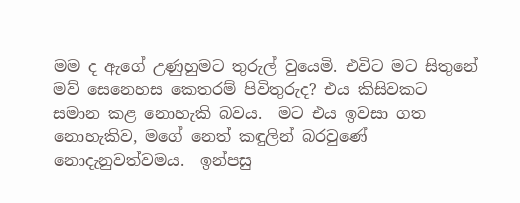මම ද ඇගේ උණුහුමට තුරුල් වුයෙමි. එවිට මට සිතුනේ මව් සෙනෙහස කෙතරම් පිවිතුරුද? එය කිසිවකට සමාන කළ නොහැකි බවය.  මට එය ඉවසා ගත නොහැකිව, මගේ නෙත් කඳුලින් බරවුණේ නොදැනුවත්වමය.  ඉන්පසු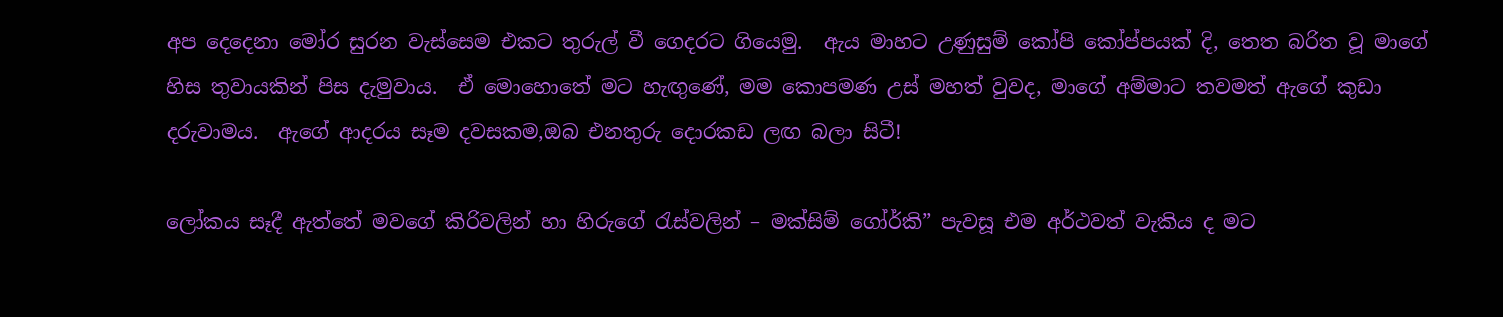අප දෙදෙනා මෝර සුරන වැස්සෙම එකට තුරුල් වී ගෙදරට ගියෙමු.  ඇය මාහට උණුසුම් කෝපි කෝප්පයක් දි, තෙත බරිත වූ මාගේ හිස තුවායකින් පිස දැමුවාය.  ඒ මොහොතේ මට හැඟුණේ, මම කොපමණ උස් මහත් වුවද, මාගේ අම්මාට තවමත් ඇගේ කුඩා දරුවාමය.  ඇගේ ආදරය සෑම දවසකම,ඔබ එනතුරු දොරකඩ ලඟ බලා සිටී!

ලෝකය සෑදී ඇත්තේ මවගේ කිරිවලින් හා හිරුගේ රැස්වලින් – මක්සිම් ගෝර්කි” පැවසූ එම අර්ථවත් වැකිය ද මට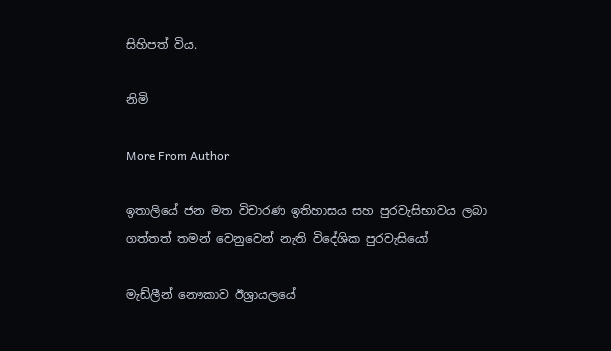සිහිපත් විය.

නිමි

More From Author

ඉතාලියේ ජන මත විචාරණ ඉතිහාසය සහ පුරවැසිභාවය ලබා ගත්තත් තමන් වෙනුවෙන් නැති විදේශික පුරවැසියෝ

මැඩ්ලීන් නෞකාව ඊශ්‍රායලයේ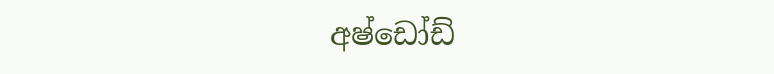අෂ්ඩෝඩ්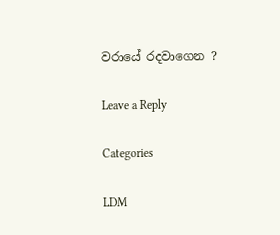වරායේ රදවාගෙන ?

Leave a Reply

Categories

LDM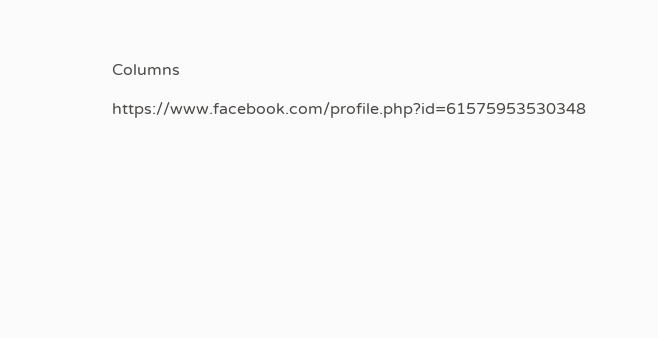Columns

https://www.facebook.com/profile.php?id=61575953530348